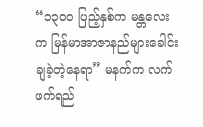“၁၃၀ဝ ပြည့်နှစ်က မန္တလေးက မြန်မာအာဇာနည်များခေါင်းချခဲ့တဲ့နေရာ” မနက်က လက်ဖက်ရည်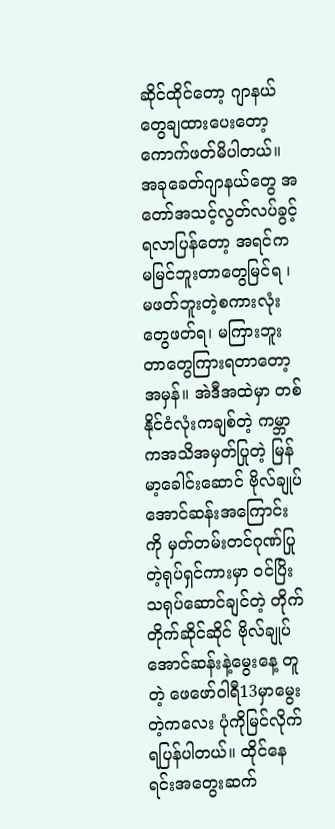ဆိုင်ထိုင်တော့ ဂျာနယ်တွေချထားပေးတော့ ကောက်ဖတ်မိပါတယ်။ အခုခေတ်ဂျာနယ်တွေ အတော်အသင့်လွတ်လပ်ခွင့်ရလာပြန်တော့ အရင်က မမြင်ဘူးတာတွေမြင်ရ ၊ မဖတ်ဘူးတဲ့စကားလုံးတွေဖတ်ရ၊ မကြားဘူးတာတွေကြားရတာတော့ အမှန်။ အဲဒီအထဲမှာ တစ်နိုင်ငံလုံးကချစ်တဲ့ ကမ္ဘာကအသိအမှတ်ပြုတဲ့ မြန်မာ့ခေါင်းဆောင် ဗိုလ်ချုပ်အောင်ဆန်းအကြောင်းကို မှတ်တမ်းတင်ဂုဏ်ပြုတဲ့ရုပ်ရှင်ကားမှာ ဝင်ပြိးသရုပ်ဆောင်ချင်တဲ့ တိုက်တိုက်ဆိုင်ဆိုင် ဗိုလ်ချုပ်အောင်ဆန်းနဲ့မွေးနေ့ တူတဲ့ ဖေဖော်ဝါရီ13မှာမွေးတဲ့ကလေး ပုံကိုမြင်လိုက်ရပြန်ပါတယ်။ ထိုင်နေရင်းအတွေးဆက်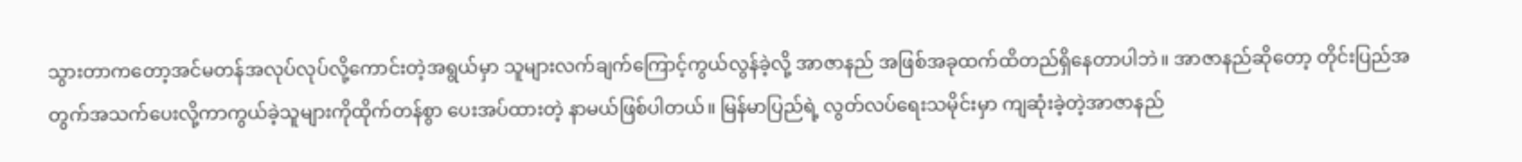သွားတာကတော့အင်မတန်အလုပ်လုပ်လို့ကောင်းတဲ့အရွယ်မှာ သူများလက်ချက်ကြောင့်ကွယ်လွန်ခဲ့လို့ အာဇာနည် အဖြစ်အခုထက်ထိတည်ရှိနေတာပါဘဲ။ အာဇာနည်ဆိုတော့ တိုင်းပြည်အတွက်အသက်ပေးလို့ကာကွယ်ခဲ့သူများကိုထိုက်တန်စွာ ပေးအပ်ထားတဲ့ နာမယ်ဖြစ်ပါတယ်။ မြန်မာပြည်ရဲ့ လွတ်လပ်ရေးသမိုင်းမှာ ကျဆုံးခဲ့တဲ့အာဇာနည်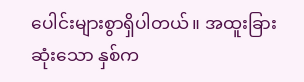ပေါင်းများစွာရှိပါတယ်။ အထူးခြားဆုံးသော နှစ်က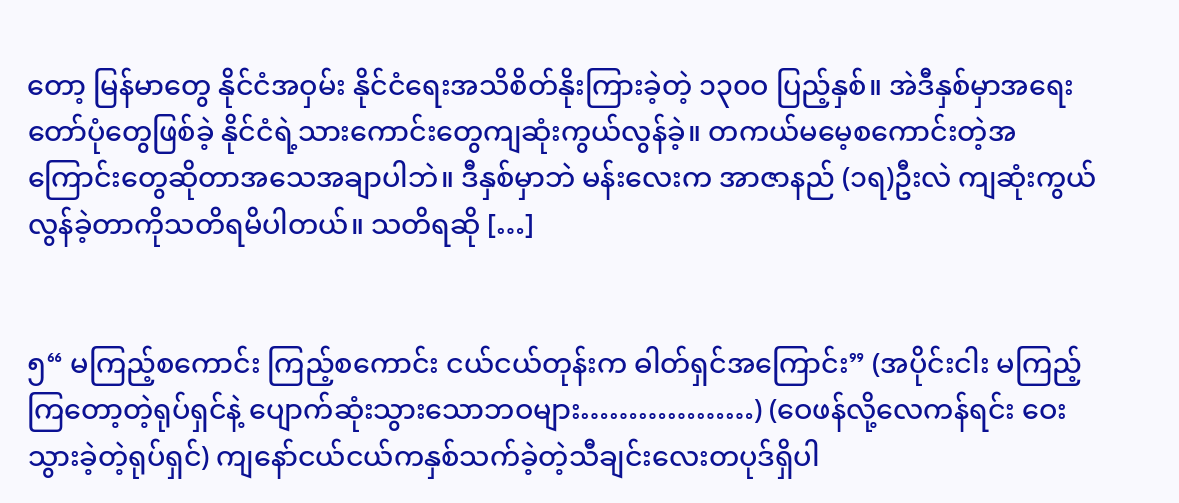တော့ မြန်မာတွေ နိုင်ငံအဝှမ်း နိုင်ငံရေးအသိစိတ်နိုးကြားခဲ့တဲ့ ၁၃၀ဝ ပြည့်နှစ်။ အဲဒီနှစ်မှာအရေးတော်ပုံတွေဖြစ်ခဲ့ နိုင်ငံရဲ့သားကောင်းတွေကျဆုံးကွယ်လွန်ခဲ့။ တကယ်မမေ့စကောင်းတဲ့အကြောင်းတွေဆိုတာအသေအချာပါဘဲ။ ဒီနှစ်မှာဘဲ မန်းလေးက အာဇာနည် (၁ရ)ဦးလဲ ကျဆုံးကွယ်လွန်ခဲ့တာကိုသတိရမိပါတယ်။ သတိရဆို […]


၅“ မကြည့်စကောင်း ကြည့်စကောင်း ငယ်ငယ်တုန်းက ဓါတ်ရှင်အကြောင်း” (အပိုင်းငါး မကြည့်ကြတော့တဲ့ရုပ်ရှင်နဲ့ ပျောက်ဆုံးသွားသောဘဝများ………………) (ဝေဖန်လို့လေကန်ရင်း ဝေးသွားခဲ့တဲ့ရုပ်ရှင်) ကျနော်ငယ်ငယ်ကနှစ်သက်ခဲ့တဲ့သီချင်းလေးတပုဒ်ရှိပါ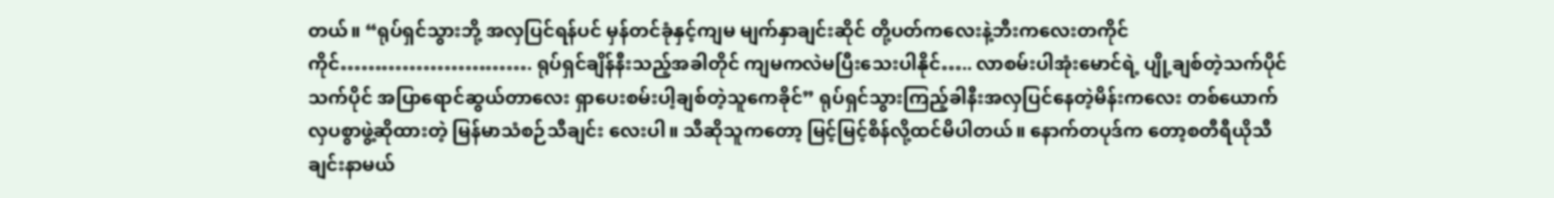တယ်။ “ရုပ်ရှင်သွားဘို့ အလှပြင်ရန်ပင် မှန်တင်ခုံနှင့်ကျမ မျက်နှာချင်းဆိုင် တို့ပတ်ကလေးနဲ့ဘီးကလေးတကိုင်ကိုင်………………………. ရုပ်ရှင်ချိန်နီးသည့်အခါတိုင် ကျမကလဲမပြီးသေးပါနိုင်….. လာစမ်းပါအုံးမောင်ရဲ့ ပျို့ချစ်တဲ့သက်ပိုင် သက်ပိုင် အပြာရောင်ဆွယ်တာလေး ရှာပေးစမ်းပါ့ချစ်တဲ့သူကေခိုင်” ရုပ်ရှင်သွားကြည့်ခါနီးအလှပြင်နေတဲ့မိန်းကလေး တစ်ယောက် လှပစွာဖွဲ့ဆိုထားတဲ့ မြန်မာသံစဉ်သီချင်း လေးပါ။ သီဆိုသူကတော့ မြင့်မြင့်စိန်လို့ထင်မိပါတယ်။ နောက်တပုဒ်က တော့စတီရီယိုသီချင်းနာမယ်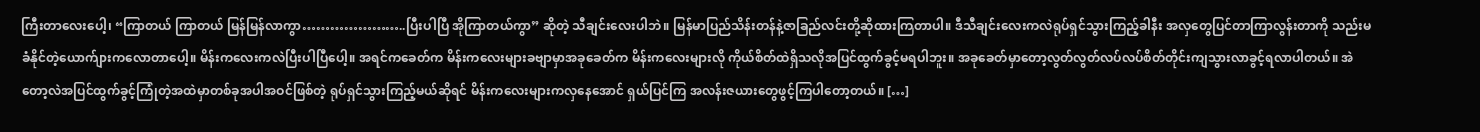ကြီးတာလေးပေါ့၊ “ကြာတယ် ကြာတယ် မြန်မြန်လာကွာ…………………..ပြီးပါပြီ အိုကြာတယ်ကွာ” ဆိုတဲ့ သီချင်းလေးပါဘဲ။ မြန်မာပြည်သိန်းတန်နဲ့ဇာခြည်လင်းတို့ဆိုထားကြတာပါ။ ဒီသီချင်းလေးကလဲရုပ်ရှင်သွားကြည့်ခါနီး အလှတွေပြင်တာကြာလွန်းတာကို သည်းမခံနိုင်တဲ့ယောက်ျားကလောတာပေါ့။ မိန်းကလေးကလဲပြီးပါပြီပေါ့။ အရင်ကခေတ်က မိန်းကလေးများခဗျာမှာအခုခေတ်က မိန်းကလေးများလို ကိုယ်စိတ်ထဲရှိသလိုအပြင်ထွက်ခွင့်မရပါဘူး။ အခုခေတ်မှာတော့လွတ်လွတ်လပ်လပ်စိတ်တိုင်းကျသွားလာခွင့်ရလာပါတယ်။ အဲတော့လဲအပြင်ထွက်ခွင့်ကြုံတဲ့အထဲမှာတစ်ခုအပါအဝင်ဖြစ်တဲ့ ရုပ်ရှင်သွားကြည့်မယ်ဆိုရင် မိန်းကလေးများကလှနေအောင် ရှယ်ပြင်ကြ အလန်းဇယားတွေဖွင့်ကြပါတော့တယ်။ […]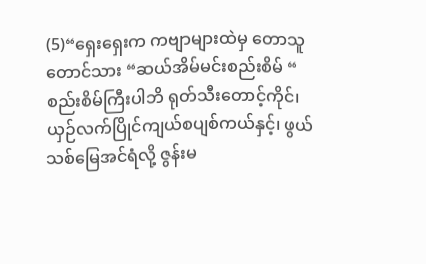(5)“ရှေးရှေးက ကဗျာများထဲမှ တောသူတောင်သား “ဆယ်အိမ်မင်းစည်းစိမ် “ စည်းစိမ်ကြီးပါဘိ ရုတ်သီးတောင့်ကိုင်၊ ယှဉ်လက်ပြိုင်ကျယ်စပျစ်ကယ်နှင့်၊ ဖွယ်သစ်မြေအင်ရံလို့ ဇွန်းမ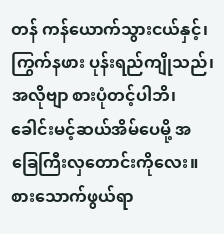တန် ကန်ယောက်သွားငယ်နှင့်၊ ကြွက်နဖား ပုန်းရည်ကျိုသည်၊ အလိုဗျာ စားပုံတင့်ပါဘိ၊ ခေါင်းမင့်ဆယ်အိမ်ပေမို့ အခြေကြီးလှတောင်းကိုလေး။ စားသောက်ဖွယ်ရာ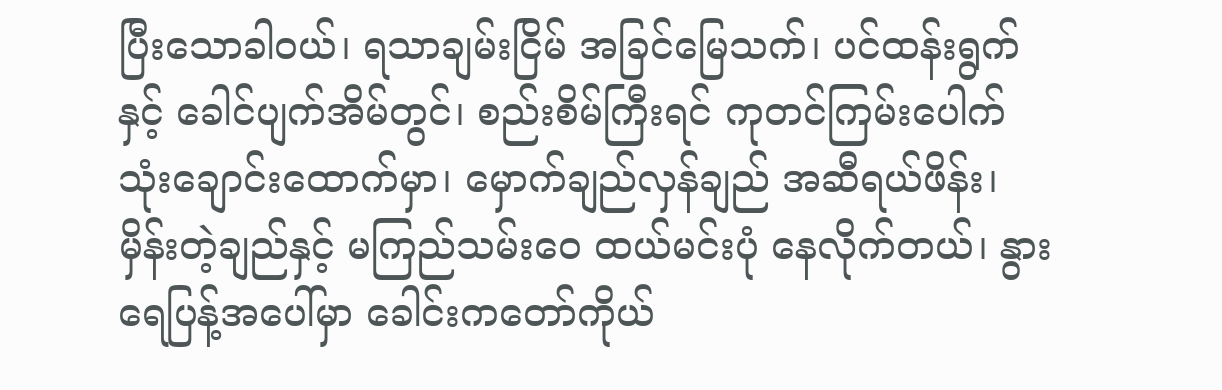ပြီးသောခါဝယ်၊ ရသာချမ်းငြိမ် အခြင်မြေသက်၊ ပင်ထန်းရွက်နှင့် ခေါင်ပျက်အိမ်တွင်၊ စည်းစိမ်ကြီးရင် ကုတင်ကြမ်းပေါက် သုံးချောင်းထောက်မှာ၊ မှောက်ချည်လှန်ချည် အဆီရယ်ဖိန်း၊ မှိန်းတဲ့ချည်နှင့် မကြည်သမ်းဝေ ထယ်မင်းပုံ နေလိုက်တယ်၊ နွားရေပြန့်အပေါ်မှာ ခေါင်းကတော်ကိုယ်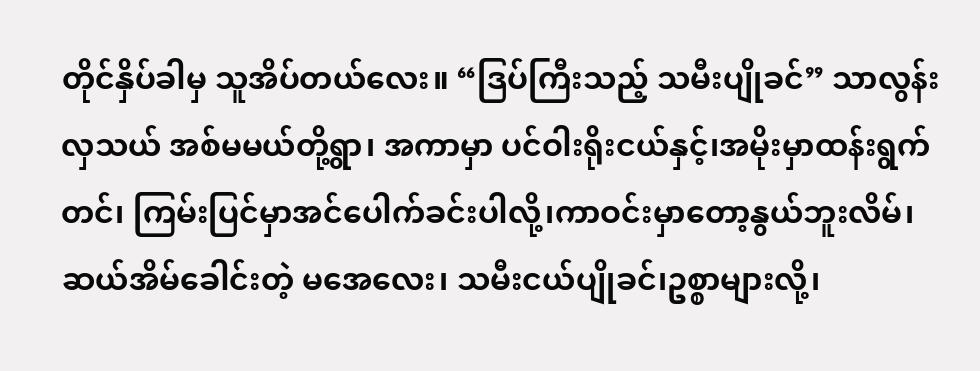တိုင်နှိပ်ခါမှ သူအိပ်တယ်လေး။ “ဒြပ်ကြီးသည့် သမီးပျိုခင်” သာလွန်းလှသယ် အစ်မမယ်တို့ရွာ၊ အကာမှာ ပင်ဝါးရိုးငယ်နှင့်၊အမိုးမှာထန်းရွက်တင်၊ ကြမ်းပြင်မှာအင်ပေါက်ခင်းပါလို့၊ကာဝင်းမှာတော့နွယ်ဘူးလိမ်၊ ဆယ်အိမ်ခေါင်းတဲ့ မအေလေး၊ သမီးငယ်ပျိုခင်၊ဥစ္စာများလို့၊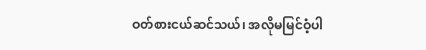ဝတ်စားငယ်ဆင်သယ်၊ အလိုမမြင်ဝံ့ပါ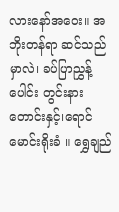လားနော်အဝေး။ အဘိုးတန်ရာ ဆင်သည်မှာလဲ၊ ခပ်ပြာညွှန့်ပေါင်း တွင်းနားတောင်းနှင့်၊ရောင်မောင်းရိုးခံ ။ ရွှေချည်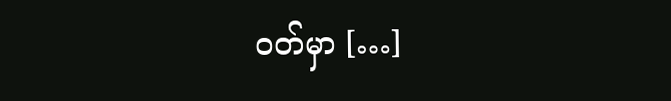ဝတ်မှာ […]